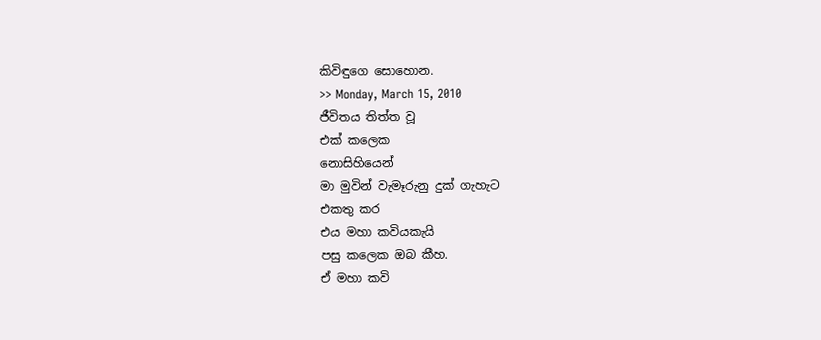කිවිඳුගෙ සොහොන.
>> Monday, March 15, 2010
ජීවිතය තිත්ත වූ
එක් කලෙක
නොසිහියෙන්
මා මුවින් වැමෑරුනු දුක් ගැහැට
එකතු කර
එය මහා කවියකැයි
පසු කලෙක ඔබ කීහ.
ඒ මහා කවි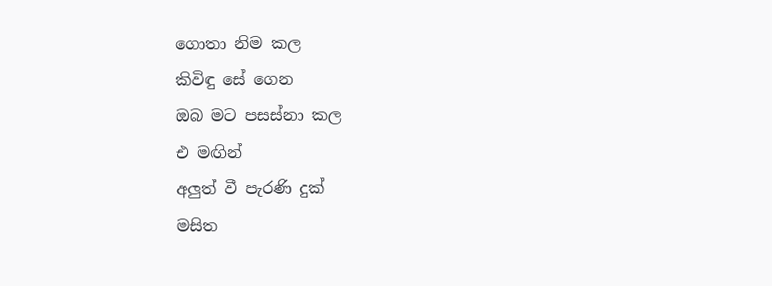ගොතා නිම කල
කිවිඳු සේ ගෙන
ඔබ මට පසස්නා කල
එ මඟින්
අලුත් වී පැරණි දුක්
මසිත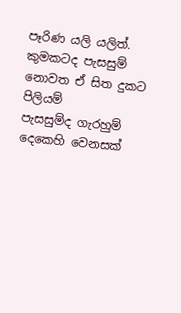පෑරිණ යලි යලිත්.
කුමකටද පැසසුම්
නොවත ඒ සිත දුකට පිලියම්
පැසසුම්ද ගැරහුම්
දෙකෙහි වෙනසක්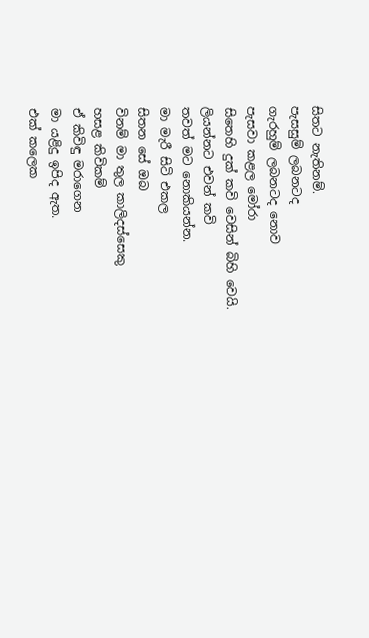සිතට නැතිනම්.
පැසසුම් ලබනටද
ගැරහුම් ලබනටද නොව
පැසවා කළල මෝරා
සිතෙහි දුක් කවි වෙසින් බිහි වෙයි.
ලියන්නට එවන් කවි
තවත් මට නොකියන්න.
මා මැරී සිටි එකල
සිතන සේ ඔබ
විනම් මා තුල කාලිදස්සෙකු
හසළ කිවිකම්
ඒ කිවිඳු මරාගෙන
මා යළිදු ඉපිද ඇත.
එක් කලෙක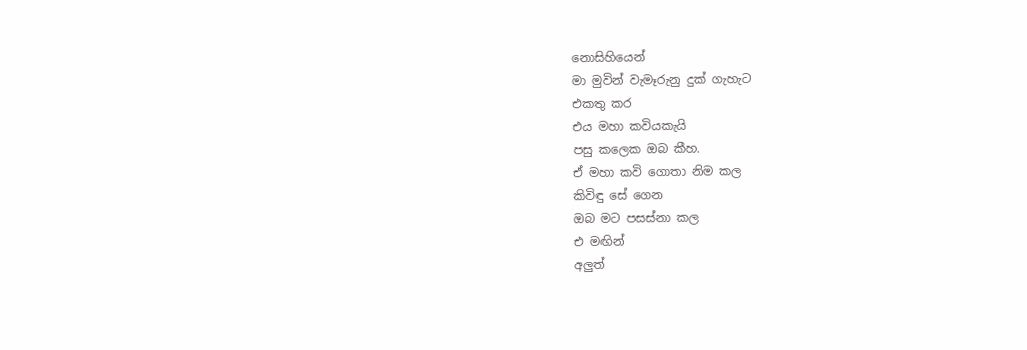නොසිහියෙන්
මා මුවින් වැමෑරුනු දුක් ගැහැට
එකතු කර
එය මහා කවියකැයි
පසු කලෙක ඔබ කීහ.
ඒ මහා කවි ගොතා නිම කල
කිවිඳු සේ ගෙන
ඔබ මට පසස්නා කල
එ මඟින්
අලුත්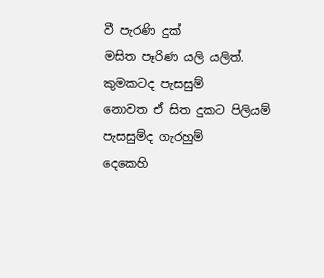වී පැරණි දුක්
මසිත පෑරිණ යලි යලිත්.
කුමකටද පැසසුම්
නොවත ඒ සිත දුකට පිලියම්
පැසසුම්ද ගැරහුම්
දෙකෙහි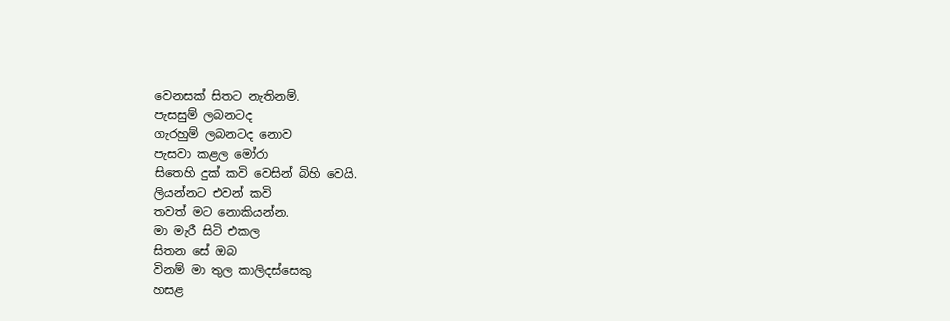වෙනසක් සිතට නැතිනම්.
පැසසුම් ලබනටද
ගැරහුම් ලබනටද නොව
පැසවා කළල මෝරා
සිතෙහි දුක් කවි වෙසින් බිහි වෙයි.
ලියන්නට එවන් කවි
තවත් මට නොකියන්න.
මා මැරී සිටි එකල
සිතන සේ ඔබ
විනම් මා තුල කාලිදස්සෙකු
හසළ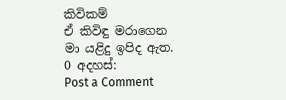කිවිකම්
ඒ කිවිඳු මරාගෙන
මා යළිදු ඉපිද ඇත.
0 අදහස්:
Post a Comment